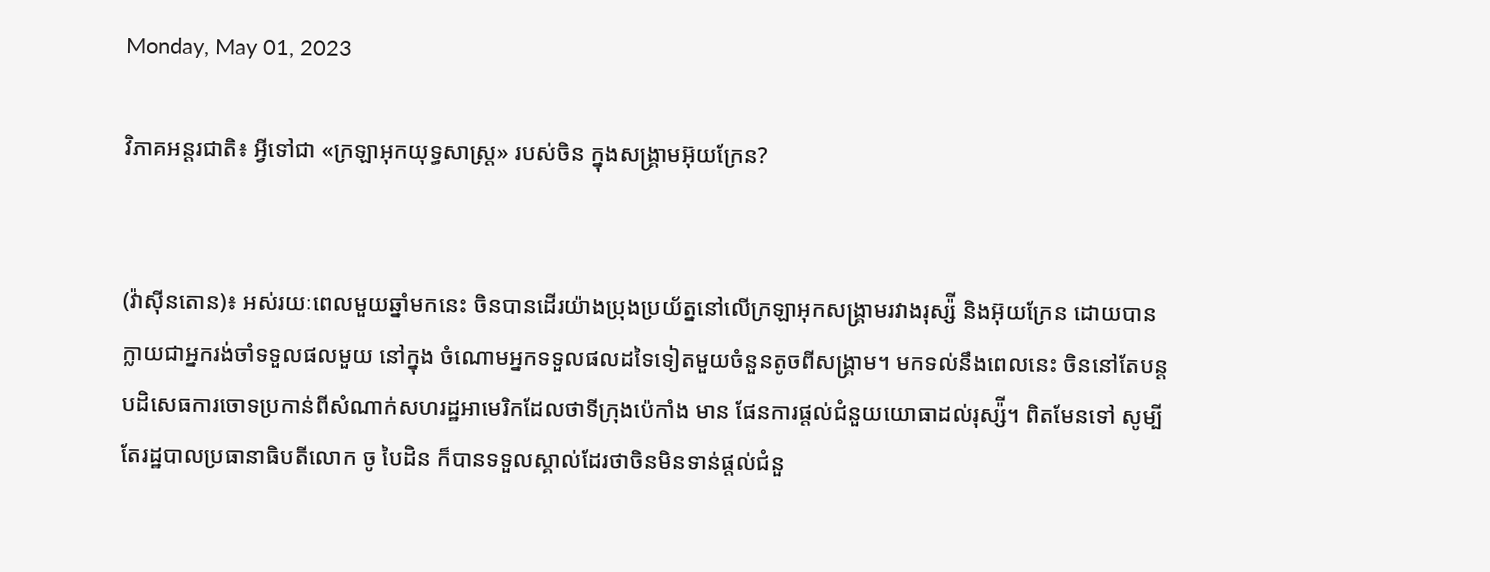Monday, May 01, 2023

វិភាគអន្តរជាតិ៖ អ្វីទៅជា «ក្រឡាអុកយុទ្ធសាស្ត្រ» របស់ចិន ក្នុងសង្រ្គាមអ៊ុយក្រែន?


(វ៉ាស៊ីនតោន)៖ អស់រយៈពេលមួយឆ្នាំមកនេះ ចិនបានដើរយ៉ាងប្រុងប្រយ័ត្ននៅលើក្រឡាអុកសង្រ្គាមរវាងរុស្ស៉ី និងអ៊ុយក្រែន ដោយបានក្លាយជាអ្នករង់ចាំទទួលផលមួយ នៅក្នុង ចំណោមអ្នកទទួលផលដទៃទៀតមួយចំនួនតូចពីសង្រ្គាម។ មកទល់នឹងពេលនេះ ចិននៅតែបន្តបដិសេធការចោទប្រកាន់ពីសំណាក់សហរដ្ឋអាមេរិកដែលថាទីក្រុងប៉េកាំង មាន ផែនការផ្ដល់ជំនួយយោធាដល់រុស្ស៉ី។ ពិតមែនទៅ សូម្បីតែរដ្ឋបាលប្រធានាធិបតីលោក ចូ បៃដិន ក៏បានទទួលស្គាល់ដែរថាចិនមិនទាន់ផ្ដល់ជំនួ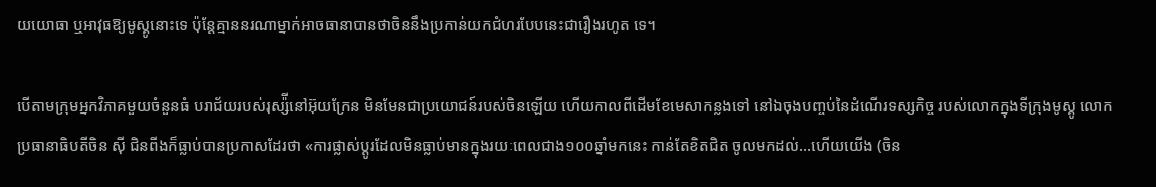យយោធា ឬអាវុធឱ្យមូស្គូនោះទេ ប៉ុន្តែគ្មាននរណាម្នាក់អាចធានាបានថាចិននឹងប្រកាន់យកជំហរបែបនេះជារឿងរហូត ទេ។

បើតាមក្រុមអ្នកវិភាគមួយចំនួនធំ បរាជ័យរបស់រុស្ស៉ីនៅអ៊ុយក្រែន មិនមែនជាប្រយោជន៍របស់ចិនឡើយ ហើយកាលពីដើមខែមេសាកន្លងទៅ នៅឯចុងបញ្ចប់នៃដំណើរទស្សកិច្ច របស់លោកក្នុងទីក្រុងមូស្គូ លោកប្រធានាធិបតីចិន ស៊ី ជិនពីងក៏ធ្លាប់បានប្រកាសដែរថា «ការផ្លាស់ប្ដូរដែលមិនធ្លាប់មានក្នុងរយៈពេលជាង១០០ឆ្នាំមកនេះ កាន់តែខិតជិត ចូលមកដល់...ហើយយើង (ចិន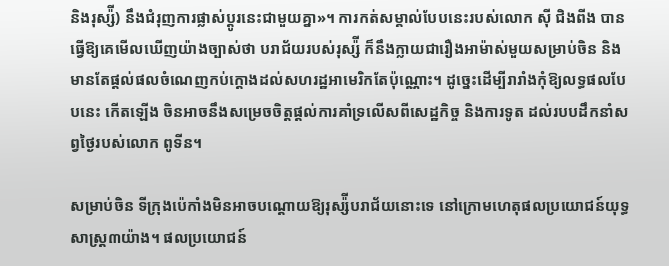និងរុស្ស៉ី) នឹងជំរុញការផ្លាស់ប្ដូរនេះជាមួយគ្នា»។ ការកត់សម្គាល់បែបនេះរបស់លោក ស៊ី ជិងពីង បានធ្វើឱ្យគេមើលឃើញយ៉ាងច្បាស់ថា បរាជ័យរបស់រុស្ស៉ី ក៏នឹងក្លាយជារឿងអាម៉ាស់មួយសម្រាប់ចិន និងមានតែផ្ដល់ផលចំណេញកប់ក្ដោងដល់សហរដ្ឋអាមេរិកតែប៉ុណ្ណោះ។ ដូច្នេះដើម្បីរារាំងកុំឱ្យលទ្ធផលបែបនេះ កើតឡើង ចិនអាចនឹងសម្រេចចិត្តផ្ដល់ការគាំទ្រលើសពីសេដ្ឋកិច្ច និងការទូត ដល់របបដឹកនាំសព្វថ្ងៃរបស់លោក ពូទីន។

សម្រាប់ចិន ទីក្រុងប៉េកាំងមិនអាចបណ្ដោយឱ្យរុស្ស៉ីបរាជ័យនោះទេ នៅក្រោមហេតុផលប្រយោជន៍យុទ្ធសាស្ត្រ៣យ៉ាង។ ផលប្រយោជន៍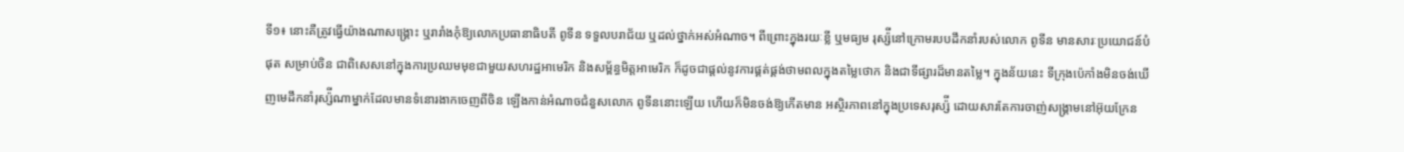ទី១៖ នោះគឺត្រូវធ្វើយ៉ាងណាសង្រ្គោះ ឬរារាំងកុំឱ្យលោកប្រធានាធិបតី ពូទីន ទទួលបរាជ័យ ឬដល់ថ្នាក់អស់អំណាច។ ពីព្រោះក្នុងរយៈខ្លី ឬមធ្យម រុស្ស៉ីនៅក្រោមរបបដឹកនាំរបស់លោក ពូទីន មានសារៈប្រយោជន៍បំផុត សម្រាប់ចិន ជាពិសេសនៅក្នុងការប្រឈមមុខជាមួយសហរដ្ឋអាមេរិក និងសម្ព័ន្ធមិត្តអាមេរិក ក៏ដូចជាផ្ដល់នូវការផ្គត់ផ្គង់ថាមពលក្នុងតម្លៃថោក និងជាទីផ្សារដ៏មានតម្លៃ។ ក្នុងន័យនេះ ទីក្រុងប៉េកាំងមិនចង់ឃើញមេដឹកនាំរុស្ស៉ីណាម្នាក់ដែលមានទំនោរងាកចេញពីចិន ឡើងកាន់អំណាចជំនួសលោក ពូទីននោះឡើយ ហើយក៏មិនចង់ឱ្យកើតមាន អស្ថិរភាពនៅក្នុងប្រទេសរុស្ស៉ី ដោយសារតែការចាញ់សង្រ្គាមនៅអ៊ុយក្រែន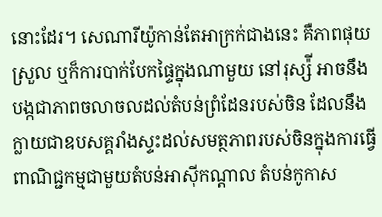នោះដែរ។ សេណារីយ៉ូកាន់តែអាក្រក់ជាងនេះ គឺភាពផុយស្រួល ឬក៏ការបាក់បែកផ្ទៃក្នុងណាមួយ នៅរុស្ស៉ី អាចនឹងបង្កជាភាពចលាចលដល់តំបន់ព្រំដែនរបស់ចិន ដែលនឹងក្លាយជាឧបសគ្គរាំងស្ទះដល់សមត្ថភាពរបស់ចិនក្នុងការធ្វើពាណិជ្ជកម្មជាមួយតំបន់អាស៊ីកណ្ដាល តំបន់កូកាស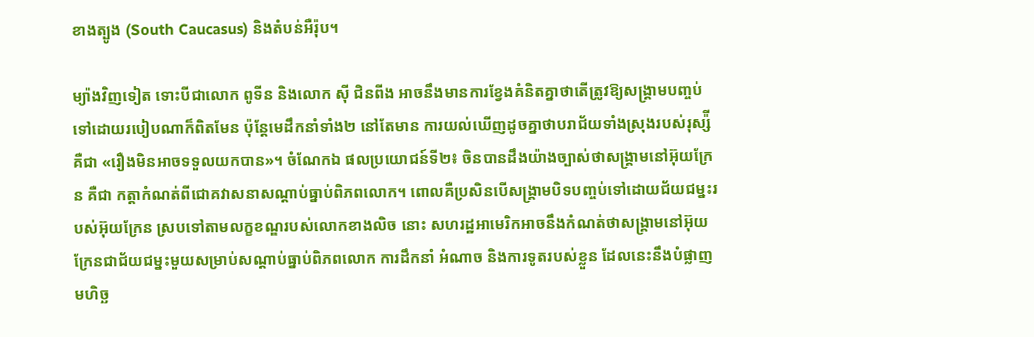ខាងត្បូង (South Caucasus) និងតំបន់អឺរ៉ុប។

ម្យ៉ាងវិញទៀត ទោះបីជាលោក ពូទីន និងលោក ស៊ី ជិនពីង អាចនឹងមានការខ្វែងគំនិតគ្នាថាតើត្រូវឱ្យសង្រ្គាមបញ្ចប់ទៅដោយរបៀបណាក៏ពិតមែន ប៉ុន្តែមេដឹកនាំទាំង២ នៅតែមាន ការយល់ឃើញដូចគ្នាថាបរាជ័យទាំងស្រុងរបស់រុស្ស៉ីគឺជា «រឿងមិនអាចទទួលយកបាន»។ ចំណែកឯ ផលប្រយោជន៍ទី២៖ ចិនបានដឹងយ៉ាងច្បាស់ថាសង្រ្គាមនៅអ៊ុយក្រែន គឺជា កត្តាកំណត់ពីជោគវាសនាសណ្ដាប់ធ្នាប់ពិភពលោក។ ពោលគឺប្រសិនបើសង្រ្គាមបិទបញ្ចប់ទៅដោយជ័យជម្នះរបស់អ៊ុយក្រែន ស្របទៅតាមលក្ខខណ្ឌរបស់លោកខាងលិច នោះ សហរដ្ឋអាមេរិកអាចនឹងកំណត់ថាសង្រ្គាមនៅអ៊ុយក្រែនជាជ័យជម្នះមួយសម្រាប់សណ្ដាប់ធ្នាប់ពិភពលោក ការដឹកនាំ អំណាច និងការទូតរបស់ខ្លួន ដែលនេះនឹងបំផ្លាញមហិច្ឆ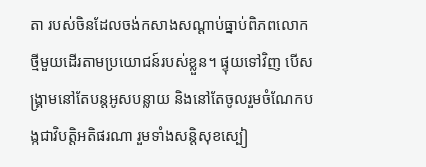តា របស់ចិនដែលចង់កសាងសណ្ដាប់ធ្នាប់ពិភពលោកថ្មីមួយដើរតាមប្រយោជន៍របស់ខ្លួន។ ផ្ទុយទៅវិញ បើសង្រ្គាមនៅតែបន្តអូសបន្លាយ និងនៅតែចូលរួមចំណែកបង្កជាវិបត្តិអតិផរណា រួមទាំងសន្តិសុខស្បៀ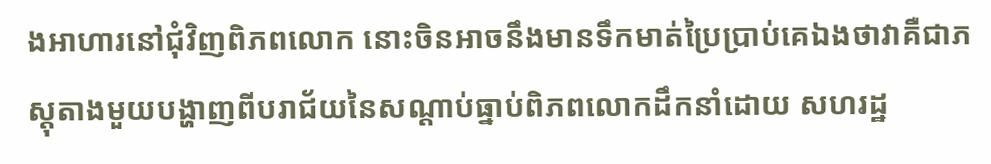ងអាហារនៅជុំវិញពិភពលោក នោះចិនអាចនឹងមានទឹកមាត់ប្រៃប្រាប់គេឯងថាវាគឺជាភស្តុតាងមួយបង្ហាញពីបរាជ័យនៃសណ្ដាប់ធ្នាប់ពិភពលោកដឹកនាំដោយ សហរដ្ឋ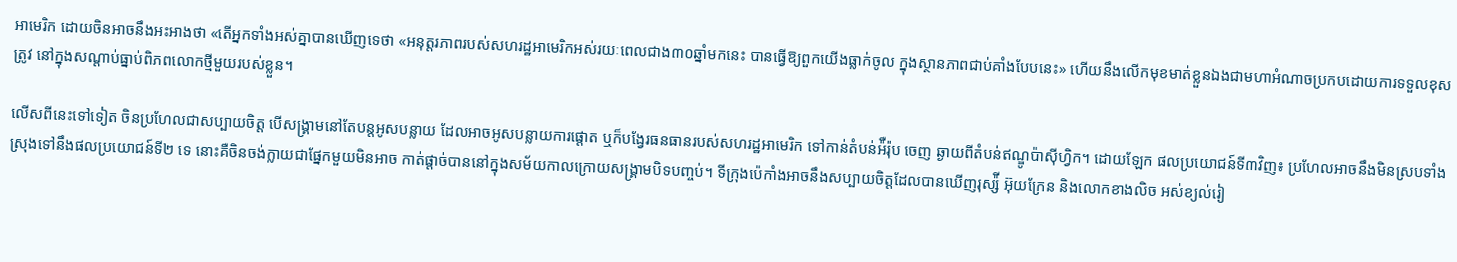អាមេរិក ដោយចិនអាចនឹងអះអាងថា «តើអ្នកទាំងអស់គ្នាបានឃើញទេថា «អនុត្តរភាពរបស់សហរដ្ឋអាមេរិកអស់រយៈពេលជាង៣០ឆ្នាំមកនេះ បានធ្វើឱ្យពួកយើងធ្លាក់ចូល ក្នុងស្ថានភាពជាប់គាំងបែបនេះ» ហើយនឹងលើកមុខមាត់ខ្លួនឯងជាមហាអំណាចប្រកបដោយការទទួលខុសត្រូវ នៅក្នុងសណ្ដាប់ធ្នាប់ពិភពលោកថ្មីមួយរបស់ខ្លួន។

លើសពីនេះទៅទៀត ចិនប្រហែលជាសប្បាយចិត្ត បើសង្រ្គាមនៅតែបន្តអូសបន្លាយ ដែលអាចអូសបន្លាយការផ្តោត ឬក៏បង្វែរធនធានរបស់សហរដ្ឋអាមេរិក ទៅកាន់តំបន់អ៉ឺរ៉ុប ចេញ ឆ្ងាយពីតំបន់ឥណ្ឌូប៉ាស៊ីហ្វិក។ ដោយឡែក ផលប្រយោជន៍ទី៣វិញ៖ ប្រហែលអាចនឹងមិនស្របទាំងស្រុងទៅនឹងផលប្រយោជន៍ទី២ ទេ នោះគឺចិនចង់ក្លាយជាផ្នែកមួយមិនអាច កាត់ផ្ដាច់បាននៅក្នុងសម័យកាលក្រោយសង្រ្គាមបិទបញ្ចប់។ ទីក្រុងប៉េកាំងអាចនឹងសប្បាយចិត្តដែលបានឃើញរុស្ស៉ី អ៊ុយក្រែន និងលោកខាងលិច អស់ខ្យល់រៀ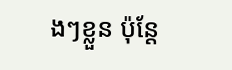ងៗខ្លួន ប៉ុន្តែ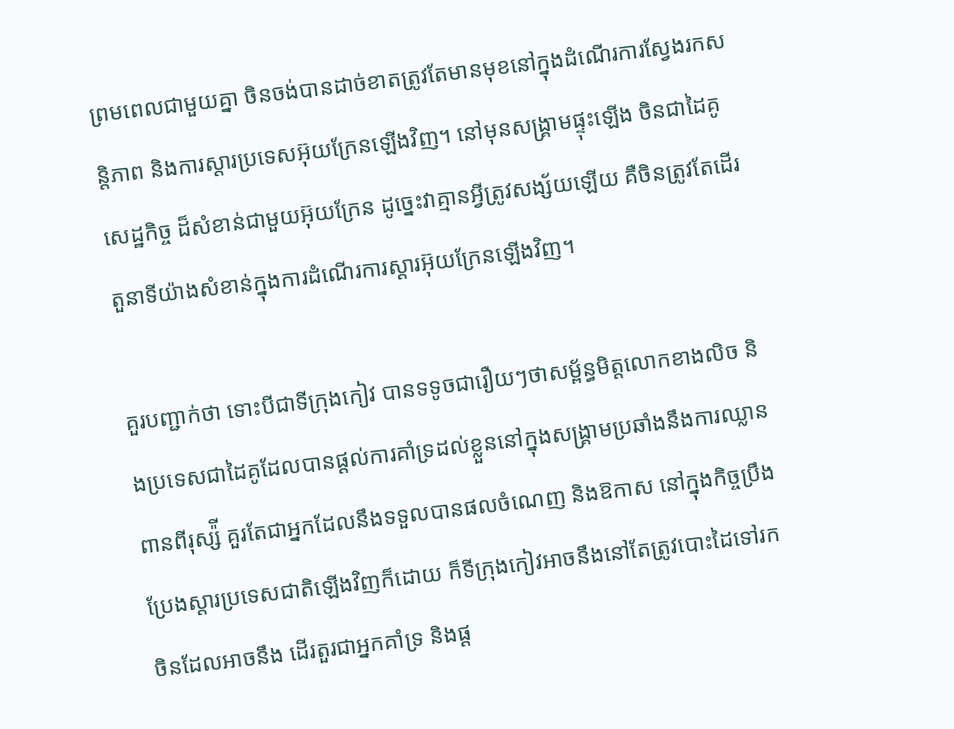ព្រមពេលជាមួយគ្នា ចិនចង់បានដាច់ខាតត្រូវតែមានមុខនៅក្នុងដំណើរការស្វែងរកសន្តិភាព និងការស្ដារប្រទេសអ៊ុយក្រែនឡើងវិញ។ នៅមុនសង្រ្គាមផ្ទុះឡើង ចិនជាដៃគូសេដ្ឋកិច្ច ដ៏សំខាន់ជាមួយអ៊ុយក្រែន ដូច្នេះវាគ្មានអ្វីត្រូវសង្ស័យឡើយ គឺចិនត្រូវតែដើរតួនាទីយ៉ាងសំខាន់ក្នុងការដំណើរការស្ដារអ៊ុយក្រែនឡើងវិញ។

គួរបញ្ជាក់ថា ទោះបីជាទីក្រុងកៀវ បានទទូចជារឿយៗថាសម្ព័ន្ធមិត្តលោកខាងលិច និងប្រទេសជាដៃគូដែលបានផ្ដល់ការគាំទ្រដល់ខ្លួននៅក្នុងសង្រ្គាមប្រឆាំងនឹងការឈ្លានពានពីរុស្ស៉ី គួរតែជាអ្នកដែលនឹងទទួលបានផលចំណេញ និងឱកាស នៅក្នុងកិច្ចប្រឹងប្រែងស្ដារប្រទេសជាតិឡើងវិញក៏ដោយ ក៏ទីក្រុងកៀវអាចនឹងនៅតែត្រូវបោះដៃទៅរកចិនដែលអាចនឹង ដើរតួរជាអ្នកគាំទ្រ និងផ្ដ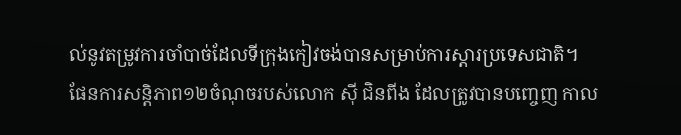ល់នូវតម្រូវការចាំបាច់ដែលទីក្រុងកៀវចង់បានសម្រាប់ការស្ដារប្រទេសជាតិ។ ផែនការសន្តិភាព១២ចំណុចរបស់លោក ស៊ី ជិនពីង ដែលត្រូវបានបញ្ចេញ កាល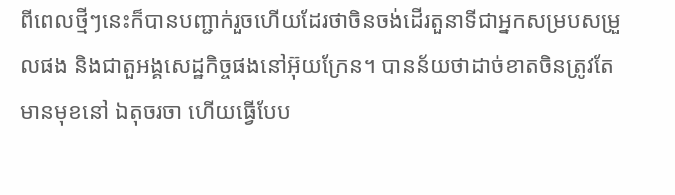ពីពេលថ្មីៗនេះក៏បានបញ្ជាក់រួចហើយដែរថាចិនចង់ដើរតួនាទីជាអ្នកសម្របសម្រួលផង និងជាតួអង្គសេដ្ឋកិច្ចផងនៅអ៊ុយក្រែន។ បានន័យថាដាច់ខាតចិនត្រូវតែមានមុខនៅ ឯតុចរចា ហើយធ្វើបែប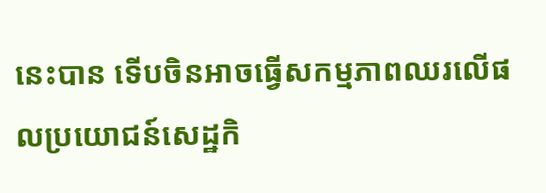នេះបាន ទើបចិនអាចធ្វើសកម្មភាពឈរលើផលប្រយោជន៍សេដ្ឋកិ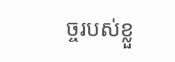ច្ចរបស់ខ្លួ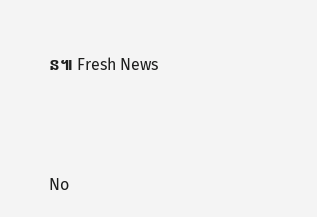ន៕ Fresh News




No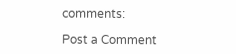comments:

Post a Comment